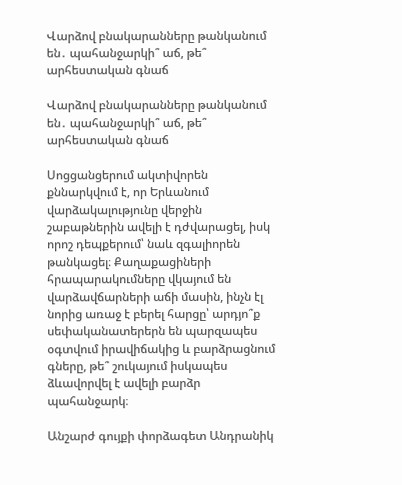Վարձով բնակարանները թանկանում են․ պահանջարկի՞ աճ, թե՞ արհեստական գնաճ

Վարձով բնակարանները թանկանում են․ պահանջարկի՞ աճ, թե՞ արհեստական գնաճ

Սոցցանցերում ակտիվորեն քննարկվում է, որ Երևանում վարձակալությունը վերջին շաբաթներին ավելի է դժվարացել, իսկ որոշ դեպքերում՝ նաև զգալիորեն թանկացել։ Քաղաքացիների հրապարակումները վկայում են վարձավճարների աճի մասին, ինչն էլ նորից առաջ է բերել հարցը՝ արդյո՞ք սեփականատերերն են պարզապես օգտվում իրավիճակից և բարձրացնում գները, թե՞ շուկայում իսկապես ձևավորվել է ավելի բարձր պահանջարկ։

Անշարժ գույքի փորձագետ Անդրանիկ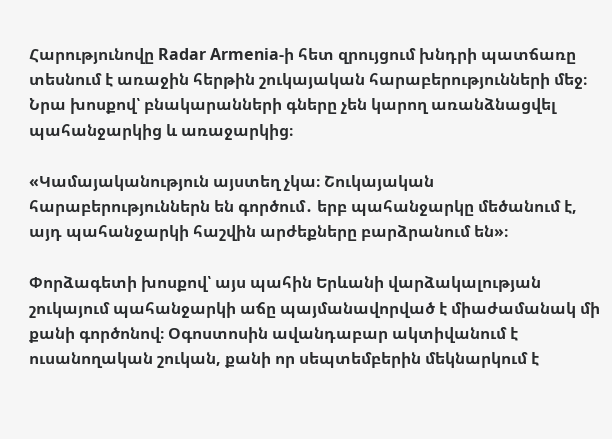Հարությունովը Radar Armenia-ի հետ զրույցում խնդրի պատճառը տեսնում է առաջին հերթին շուկայական հարաբերությունների մեջ։ Նրա խոսքով՝ բնակարանների գները չեն կարող առանձնացվել պահանջարկից և առաջարկից։

«Կամայականություն այստեղ չկա։ Շուկայական հարաբերություններն են գործում․ երբ պահանջարկը մեծանում է, այդ պահանջարկի հաշվին արժեքները բարձրանում են»։

Փորձագետի խոսքով՝ այս պահին Երևանի վարձակալության շուկայում պահանջարկի աճը պայմանավորված է միաժամանակ մի քանի գործոնով։ Օգոստոսին ավանդաբար ակտիվանում է ուսանողական շուկան, քանի որ սեպտեմբերին մեկնարկում է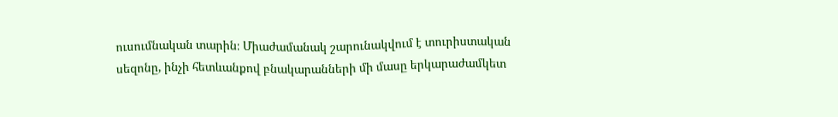ուսումնական տարին։ Միաժամանակ շարունակվում է տուրիստական սեզոնը, ինչի հետևանքով բնակարանների մի մասը երկարաժամկետ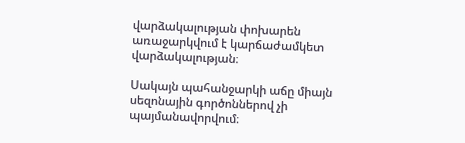վարձակալության փոխարեն առաջարկվում է կարճաժամկետ վարձակալության։

Սակայն պահանջարկի աճը միայն սեզոնային գործոններով չի պայմանավորվում։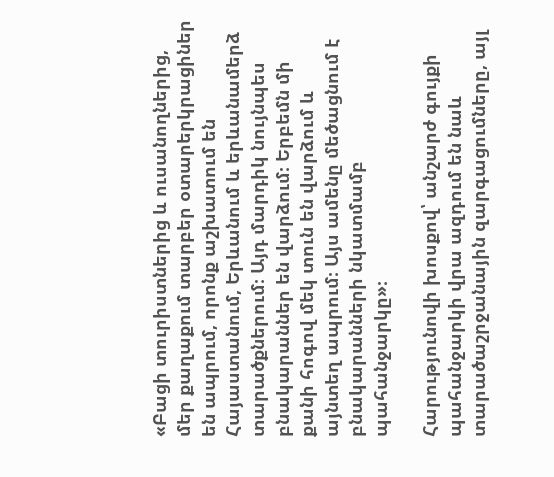«Բացի տուրիստներից և ուսանողներից, մեր քաղաքում տարբեր օտարերկրացիներ են ապրում, որոնք աշխատում են Հայաստանում, Երևանում և երևանամերձ տարածքներում։ Այդ մարդիկ նույնպես բնակարաններ են վարձում։ Երբեմն մի քանի հոգով մեկ տուն են վարձում և այնտեղ ապրում։ Այս ամենը մեծացնում է բնակարանների նկատմամբ պահանջարկը»։

Հարությունովի խոսքով՝ անշարժ գույքի պահանջարկի վրա ազդում են նաև տարածաշրջանային զարգացումները, այլ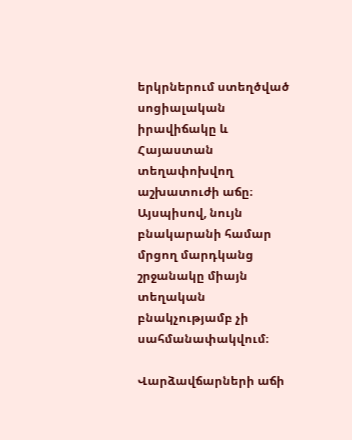երկրներում ստեղծված սոցիալական իրավիճակը և Հայաստան տեղափոխվող աշխատուժի աճը։ Այսպիսով, նույն բնակարանի համար մրցող մարդկանց շրջանակը միայն տեղական բնակչությամբ չի սահմանափակվում։

Վարձավճարների աճի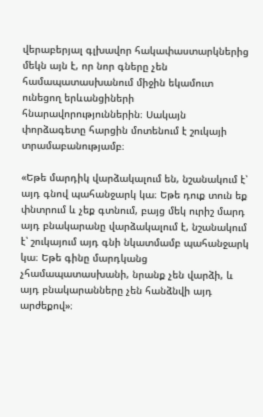վերաբերյալ գլխավոր հակափաստարկներից մեկն այն է, որ նոր գները չեն համապատասխանում միջին եկամուտ ունեցող երևանցիների հնարավորություններին։ Սակայն փորձագետը հարցին մոտենում է շուկայի տրամաբանությամբ։

«Եթե մարդիկ վարձակալում են, նշանակում է՝ այդ գնով պահանջարկ կա։ Եթե դուք տուն եք փնտրում և չեք գտնում, բայց մեկ ուրիշ մարդ այդ բնակարանը վարձակալում է, նշանակում է՝ շուկայում այդ գնի նկատմամբ պահանջարկ կա։ Եթե գինը մարդկանց չհամապատասխանի, նրանք չեն վարձի, և այդ բնակարանները չեն հանձնվի այդ արժեքով»։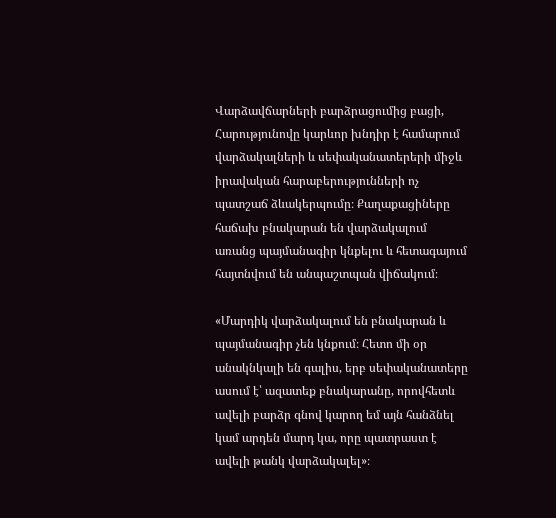Վարձավճարների բարձրացումից բացի, Հարությունովը կարևոր խնդիր է համարում վարձակալների և սեփականատերերի միջև իրավական հարաբերությունների ոչ պատշաճ ձևակերպումը։ Քաղաքացիները հաճախ բնակարան են վարձակալում առանց պայմանագիր կնքելու և հետագայում հայտնվում են անպաշտպան վիճակում։

«Մարդիկ վարձակալում են բնակարան և պայմանագիր չեն կնքում։ Հետո մի օր անակնկալի են գալիս, երբ սեփականատերը ասում է՝ ազատեք բնակարանը, որովհետև ավելի բարձր գնով կարող եմ այն հանձնել կամ արդեն մարդ կա, որը պատրաստ է ավելի թանկ վարձակալել»։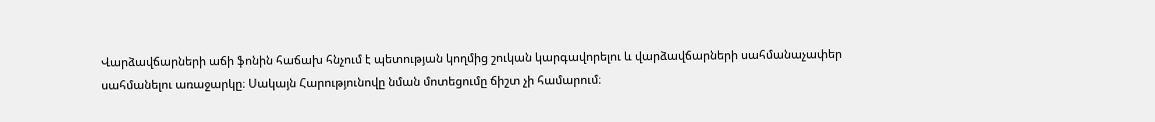Վարձավճարների աճի ֆոնին հաճախ հնչում է պետության կողմից շուկան կարգավորելու և վարձավճարների սահմանաչափեր սահմանելու առաջարկը։ Սակայն Հարությունովը նման մոտեցումը ճիշտ չի համարում։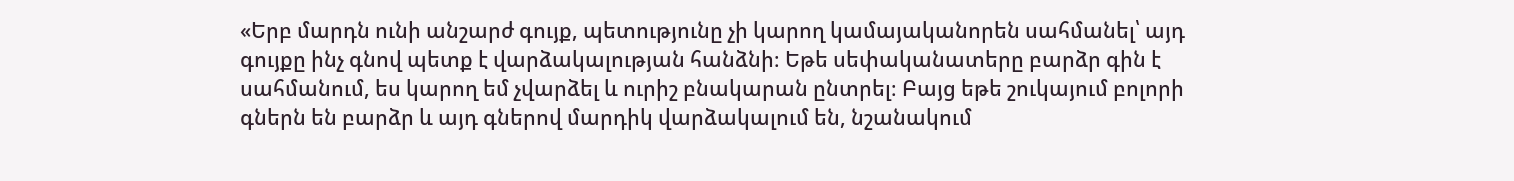«Երբ մարդն ունի անշարժ գույք, պետությունը չի կարող կամայականորեն սահմանել՝ այդ գույքը ինչ գնով պետք է վարձակալության հանձնի։ Եթե սեփականատերը բարձր գին է սահմանում, ես կարող եմ չվարձել և ուրիշ բնակարան ընտրել։ Բայց եթե շուկայում բոլորի գներն են բարձր և այդ գներով մարդիկ վարձակալում են, նշանակում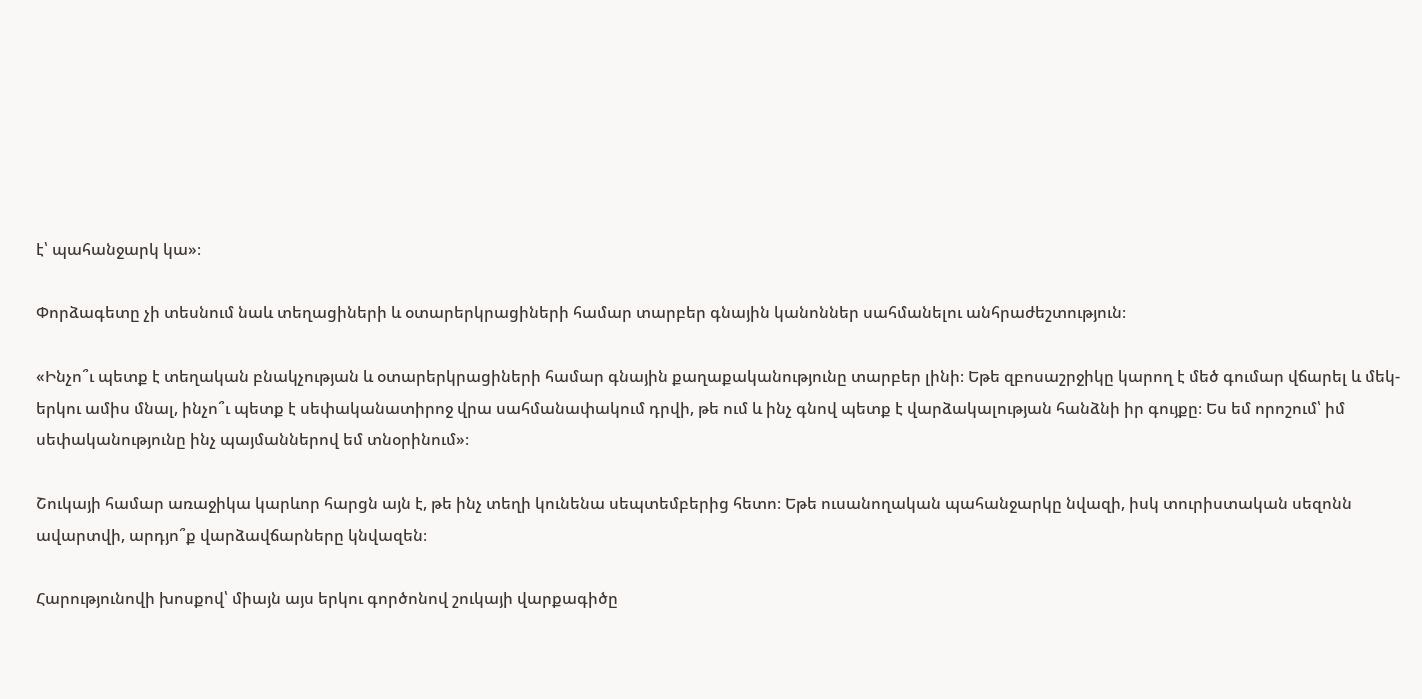է՝ պահանջարկ կա»։

Փորձագետը չի տեսնում նաև տեղացիների և օտարերկրացիների համար տարբեր գնային կանոններ սահմանելու անհրաժեշտություն։

«Ինչո՞ւ պետք է տեղական բնակչության և օտարերկրացիների համար գնային քաղաքականությունը տարբեր լինի։ Եթե զբոսաշրջիկը կարող է մեծ գումար վճարել և մեկ-երկու ամիս մնալ, ինչո՞ւ պետք է սեփականատիրոջ վրա սահմանափակում դրվի, թե ում և ինչ գնով պետք է վարձակալության հանձնի իր գույքը։ Ես եմ որոշում՝ իմ սեփականությունը ինչ պայմաններով եմ տնօրինում»։

Շուկայի համար առաջիկա կարևոր հարցն այն է, թե ինչ տեղի կունենա սեպտեմբերից հետո։ Եթե ուսանողական պահանջարկը նվազի, իսկ տուրիստական սեզոնն ավարտվի, արդյո՞ք վարձավճարները կնվազեն։

Հարությունովի խոսքով՝ միայն այս երկու գործոնով շուկայի վարքագիծը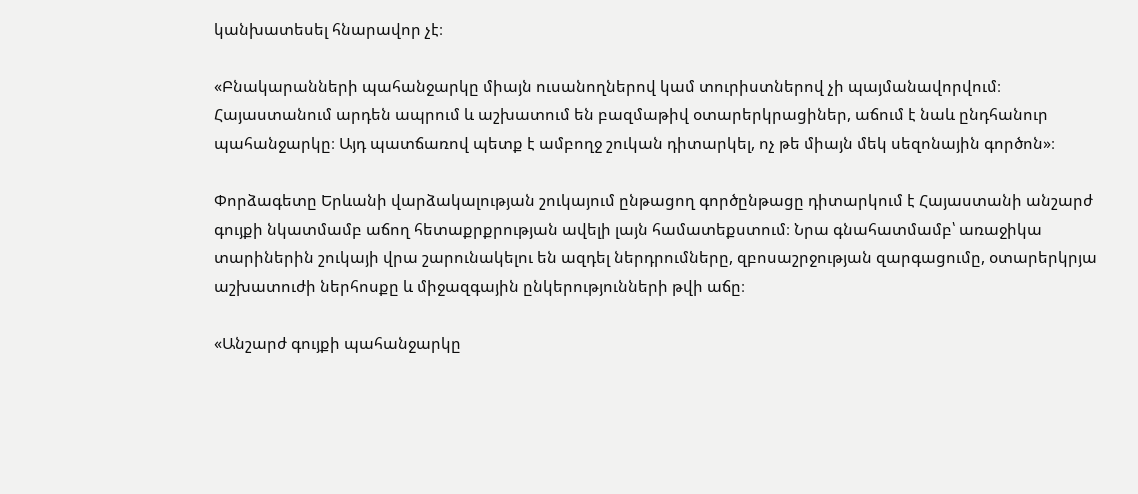կանխատեսել հնարավոր չէ։

«Բնակարանների պահանջարկը միայն ուսանողներով կամ տուրիստներով չի պայմանավորվում։ Հայաստանում արդեն ապրում և աշխատում են բազմաթիվ օտարերկրացիներ, աճում է նաև ընդհանուր պահանջարկը։ Այդ պատճառով պետք է ամբողջ շուկան դիտարկել, ոչ թե միայն մեկ սեզոնային գործոն»։

Փորձագետը Երևանի վարձակալության շուկայում ընթացող գործընթացը դիտարկում է Հայաստանի անշարժ գույքի նկատմամբ աճող հետաքրքրության ավելի լայն համատեքստում։ Նրա գնահատմամբ՝ առաջիկա տարիներին շուկայի վրա շարունակելու են ազդել ներդրումները, զբոսաշրջության զարգացումը, օտարերկրյա աշխատուժի ներհոսքը և միջազգային ընկերությունների թվի աճը։

«Անշարժ գույքի պահանջարկը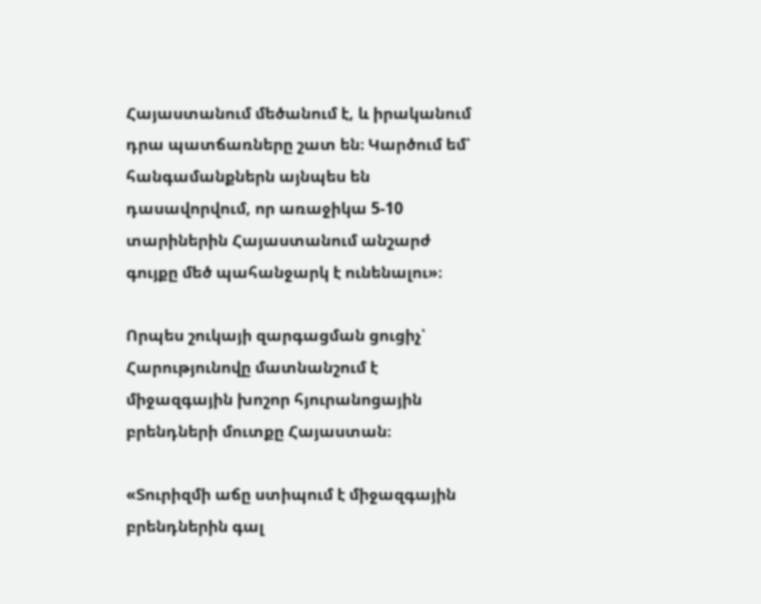Հայաստանում մեծանում է, և իրականում դրա պատճառները շատ են։ Կարծում եմ՝ հանգամանքներն այնպես են դասավորվում, որ առաջիկա 5-10 տարիներին Հայաստանում անշարժ գույքը մեծ պահանջարկ է ունենալու»։

Որպես շուկայի զարգացման ցուցիչ՝ Հարությունովը մատնանշում է միջազգային խոշոր հյուրանոցային բրենդների մուտքը Հայաստան։

«Տուրիզմի աճը ստիպում է միջազգային բրենդներին գալ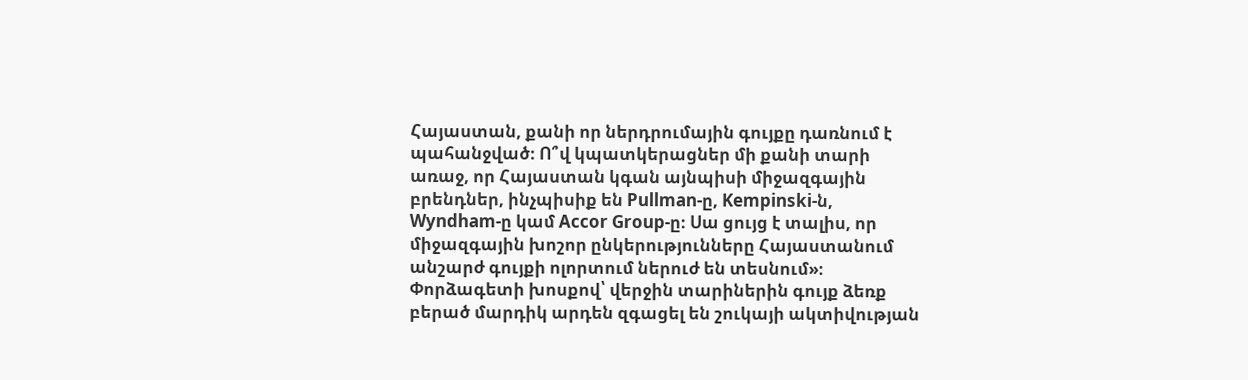Հայաստան, քանի որ ներդրումային գույքը դառնում է պահանջված։ Ո՞վ կպատկերացներ մի քանի տարի առաջ, որ Հայաստան կգան այնպիսի միջազգային բրենդներ, ինչպիսիք են Pullman-ը, Kempinski-ն, Wyndham-ը կամ Accor Group-ը։ Սա ցույց է տալիս, որ միջազգային խոշոր ընկերությունները Հայաստանում անշարժ գույքի ոլորտում ներուժ են տեսնում»։
Փորձագետի խոսքով՝ վերջին տարիներին գույք ձեռք բերած մարդիկ արդեն զգացել են շուկայի ակտիվության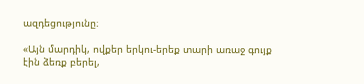ազդեցությունը։

«Այն մարդիկ, ովքեր երկու-երեք տարի առաջ գույք էին ձեռք բերել,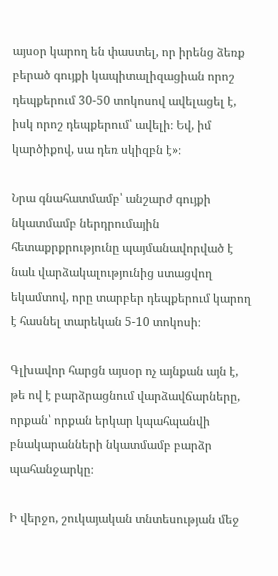այսօր կարող են փաստել, որ իրենց ձեռք բերած գույքի կապիտալիզացիան որոշ դեպքերում 30-50 տոկոսով ավելացել է, իսկ որոշ դեպքերում՝ ավելի։ Եվ, իմ կարծիքով, սա դեռ սկիզբն է»։

Նրա գնահատմամբ՝ անշարժ գույքի նկատմամբ ներդրումային հետաքրքրությունը պայմանավորված է նաև վարձակալությունից ստացվող եկամտով, որը տարբեր դեպքերում կարող է հասնել տարեկան 5-10 տոկոսի։

Գլխավոր հարցն այսօր ոչ այնքան այն է, թե ով է բարձրացնում վարձավճարները, որքան՝ որքան երկար կպահպանվի բնակարանների նկատմամբ բարձր պահանջարկը։

Ի վերջո, շուկայական տնտեսության մեջ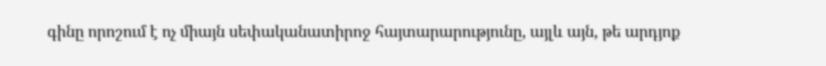գինը որոշում է ոչ միայն սեփականատիրոջ հայտարարությունը, այլև այն, թե արդյոք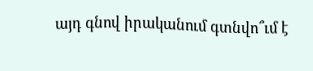այդ գնով իրականում գտնվո՞ւմ է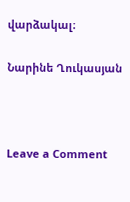վարձակալ։

Նարինե Ղուկասյան



Leave a Comment